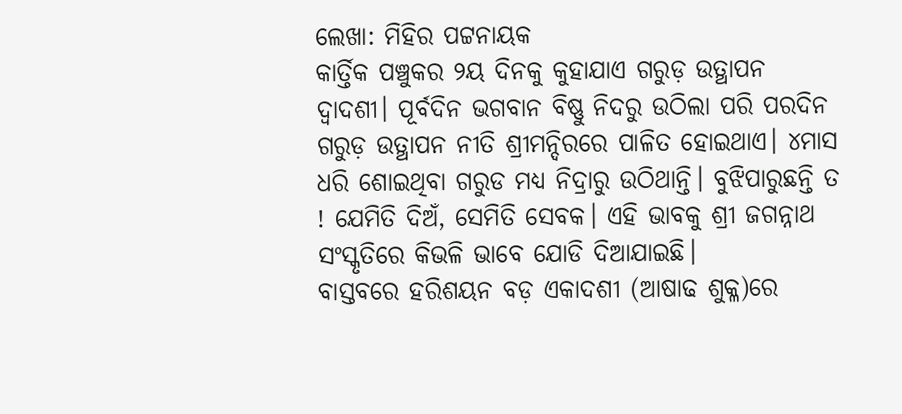ଲେଖା: ମିହିର ପଟ୍ଟନାୟକ
କାର୍ତ୍ତିକ ପଞ୍ଚୁକର ୨ୟ ଦିନକୁ କୁହାଯାଏ ଗରୁଡ଼ ଉତ୍ଥାପନ ଦ୍ୱାଦଶୀ। ପୂର୍ବଦିନ ଭଗବାନ ବିଷ୍ଣୁ ନିଦରୁ ଉଠିଲା ପରି ପରଦିନ ଗରୁଡ଼ ଉତ୍ଥାପନ ନୀତି ଶ୍ରୀମନ୍ଦିରରେ ପାଳିତ ହୋଇଥାଏ। ୪ମାସ ଧରି ଶୋଇଥିବା ଗରୁଡ ମଧ୍ୟ ନିଦ୍ରାରୁ ଉଠିଥାନ୍ତି। ବୁଝିପାରୁଛନ୍ତି ତ ! ଯେମିତି ଦିଅଁ, ସେମିତି ସେବକ। ଏହି ଭାବକୁ ଶ୍ରୀ ଜଗନ୍ନାଥ ସଂସ୍କୃତିରେ କିଭଳି ଭାବେ ଯୋଡି ଦିଆଯାଇଛି।
ବାସ୍ତବରେ ହରିଶୟନ ବଡ଼ ଏକାଦଶୀ (ଆଷାଢ ଶୁକ୍ଳ)ରେ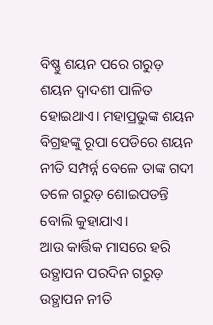ବିଷ୍ଣୁ ଶୟନ ପରେ ଗରୁଡ଼ ଶୟନ ଦ୍ୱାଦଶୀ ପାଳିତ ହୋଇଥାଏ। ମହାପ୍ରଭୁଙ୍କ ଶୟନ ବିଗ୍ରହଙ୍କୁ ରୂପା ପେଡିରେ ଶୟନ ନୀତି ସମ୍ପର୍ନ୍ନ ବେଳେ ତାଙ୍କ ଗଦୀ ତଳେ ଗରୁଡ଼ ଶୋଇପଡନ୍ତି ବୋଲି କୁହାଯାଏ।
ଆଉ କାର୍ତ୍ତିକ ମାସରେ ହରି ଉତ୍ଥାପନ ପରଦିନ ଗରୁଡ଼ ଉତ୍ଥାପନ ନୀତି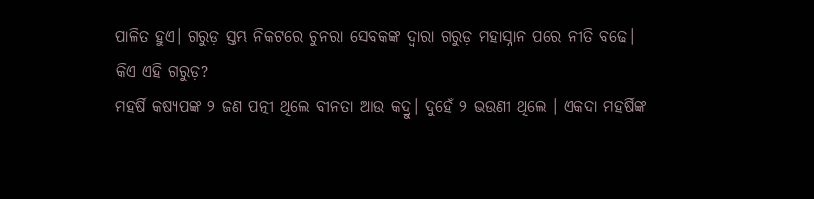ପାଳିତ ହୁଏ। ଗରୁଡ଼ ସ୍ତମ୍ଭ ନିକଟରେ ଚୁନରା ସେବକଙ୍କ ଦ୍ୱାରା ଗରୁଡ଼ ମହାସ୍ନାନ ପରେ ନୀତି ବଢେ।
କିଏ ଏହି ଗରୁଡ଼?
ମହର୍ଷି କଷ୍ୟପଙ୍କ ୨ ଜଣ ପତ୍ନୀ ଥିଲେ ବୀନତା ଆଉ କଦ୍ରୁ। ଦୁହେଁ ୨ ଭଉଣୀ ଥିଲେ । ଏକଦା ମହର୍ଷିଙ୍କ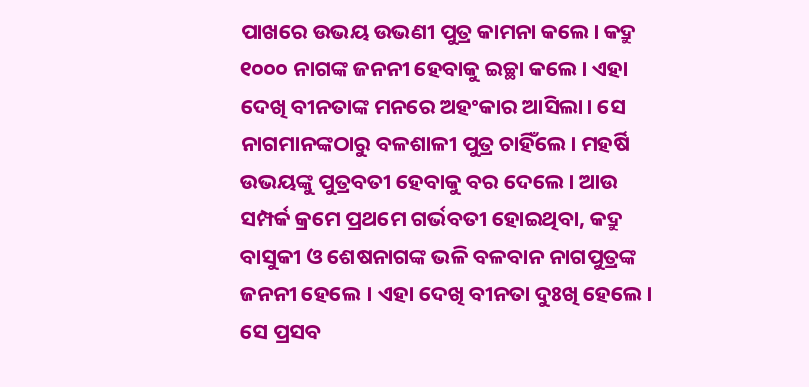ପାଖରେ ଉଭୟ ଉଭଣୀ ପୁତ୍ର କାମନା କଲେ। କଦ୍ରୁ ୧୦୦୦ ନାଗଙ୍କ ଜନନୀ ହେବାକୁ ଇଚ୍ଛା କଲେ। ଏହା ଦେଖି ବୀନତାଙ୍କ ମନରେ ଅହଂକାର ଆସିଲା। ସେ ନାଗମାନଙ୍କଠାରୁ ବଳଶାଳୀ ପୁତ୍ର ଚାହିଁଲେ। ମହର୍ଷି ଉଭୟଙ୍କୁ ପୁତ୍ରବତୀ ହେବାକୁ ବର ଦେଲେ। ଆଉ ସମ୍ପର୍କ କ୍ରମେ ପ୍ରଥମେ ଗର୍ଭବତୀ ହୋଇଥିବା, କଦ୍ରୁ ବାସୁକୀ ଓ ଶେଷନାଗଙ୍କ ଭଳି ବଳବାନ ନାଗପୁତ୍ରଙ୍କ ଜନନୀ ହେଲେ । ଏହା ଦେଖି ବୀନତା ଦୁଃଖି ହେଲେ। ସେ ପ୍ରସବ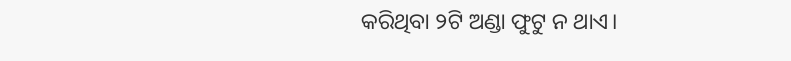କରିଥିବା ୨ଟି ଅଣ୍ଡା ଫୁଟୁ ନ ଥାଏ।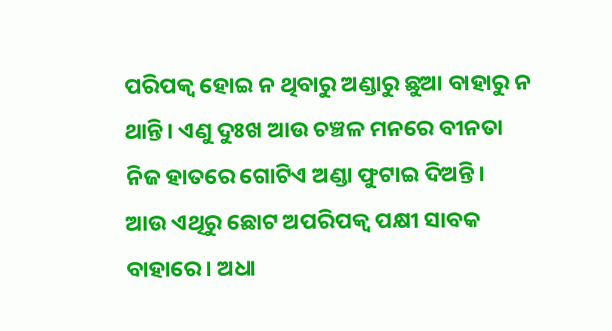ପରିପକ୍ଵ ହୋଇ ନ ଥିବାରୁ ଅଣ୍ଡାରୁ ଛୁଆ ବାହାରୁ ନ ଥାନ୍ତି। ଏଣୁ ଦୁଃଖ ଆଉ ଚଞ୍ଚଳ ମନରେ ବୀନତା ନିଜ ହାତରେ ଗୋଟିଏ ଅଣ୍ଡା ଫୁଟାଇ ଦିଅନ୍ତି।
ଆଉ ଏଥିରୁ ଛୋଟ ଅପରିପକ୍ଵ ପକ୍ଷୀ ସାବକ ବାହାରେ। ଅଧା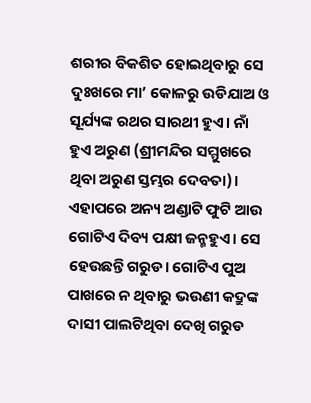ଶରୀର ବିକଶିତ ହୋଇଥିବାରୁ ସେ ଦୁଃଖରେ ମା’ କୋଳରୁ ଉଡିଯାଅ ଓ ସୂର୍ଯ୍ୟଙ୍କ ରଥର ସାରଥୀ ହୁଏ। ନାଁ ହୁଏ ଅରୁଣ (ଶ୍ରୀମନ୍ଦିର ସମ୍ମୁଖରେ ଥିବା ଅରୁଣ ସ୍ତମ୍ଭର ଦେବତା)। ଏହାପରେ ଅନ୍ୟ ଅଣ୍ଡାଟି ଫୁଟି ଆଉ ଗୋଟିଏ ଦିବ୍ୟ ପକ୍ଷୀ ଜନ୍ମହୁଏ। ସେ ହେଉଛନ୍ତି ଗରୁଡ। ଗୋଟିଏ ପୁଅ ପାଖରେ ନ ଥିବାରୁ ଭଉଣୀ କଦ୍ରୁଙ୍କ ଦାସୀ ପାଲଟିଥିବା ଦେଖି ଗରୁଡ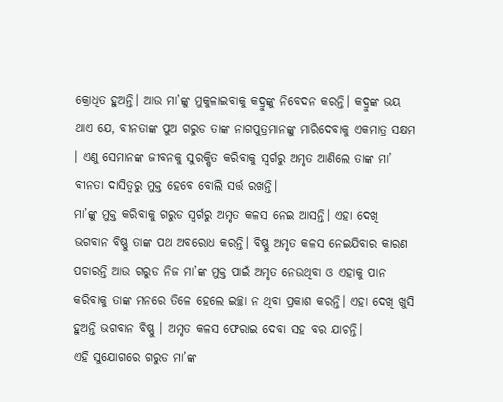କ୍ରୋଧିତ ହୁଅନ୍ତି। ଆଉ ମା’ଙ୍କୁ ମୁକୁଳାଇବାକୁ କଦ୍ରୁଙ୍କୁ ନିବେଦନ କରନ୍ତି। କଦ୍ରୁଙ୍କ ଭୟ ଥାଏ ଯେ, ବୀନତାଙ୍କ ପୁଅ ଗରୁଡ ତାଙ୍କ ନାଗପୁତ୍ରମାନଙ୍କୁ ମାରିଦେବାକୁ ଏକମାତ୍ର ସକ୍ଷମ । ଏଣୁ ସେମାନଙ୍କ ଜୀବନକୁ ସୁରକ୍ଷିତ କରିବାକୁ ସ୍ୱର୍ଗରୁ ଅମୃତ ଆଣିଲେ ତାଙ୍କ ମା’ ବୀନତା ଦାସିତ୍ୱରୁ ମୁକ୍ତ ହେବେ ବୋଲି ସର୍ତ୍ତ ରଖନ୍ତି।
ମା’ଙ୍କୁ ମୁକ୍ତ କରିବାକୁ ଗରୁଡ ସ୍ୱର୍ଗରୁ ଅମୃତ କଳସ ନେଇ ଆସନ୍ତି। ଏହା ଦେଖି ଭଗବାନ ବିଷ୍ଣୁ ତାଙ୍କ ପଥ ଅବରୋଧ କରନ୍ତି। ବିଷ୍ଣୁ ଅମୃତ କଳସ ନେଇଯିବାର କାରଣ ପଚାରନ୍ତି ଆଉ ଗରୁଡ ନିଜ ମା’ଙ୍କ ମୁକ୍ତ ପାଇଁ ଅମୃତ ନେଉଥିବା ଓ ଏହାକୁ ପାନ କରିବାକୁ ତାଙ୍କ ମନରେ ତିଳେ ହେଲେ ଇଚ୍ଛା ନ ଥିବା ପ୍ରକାଶ କରନ୍ତି। ଏହା ଦେଖି ଖୁସି ହୁଅନ୍ତି ଭଗବାନ ବିଷ୍ଣୁ । ଅମୃତ କଳସ ଫେରାଇ ଦେବା ସହ ବର ଯାଚନ୍ତି।
ଏହି ସୁଯୋଗରେ ଗରୁଡ ମା’ଙ୍କ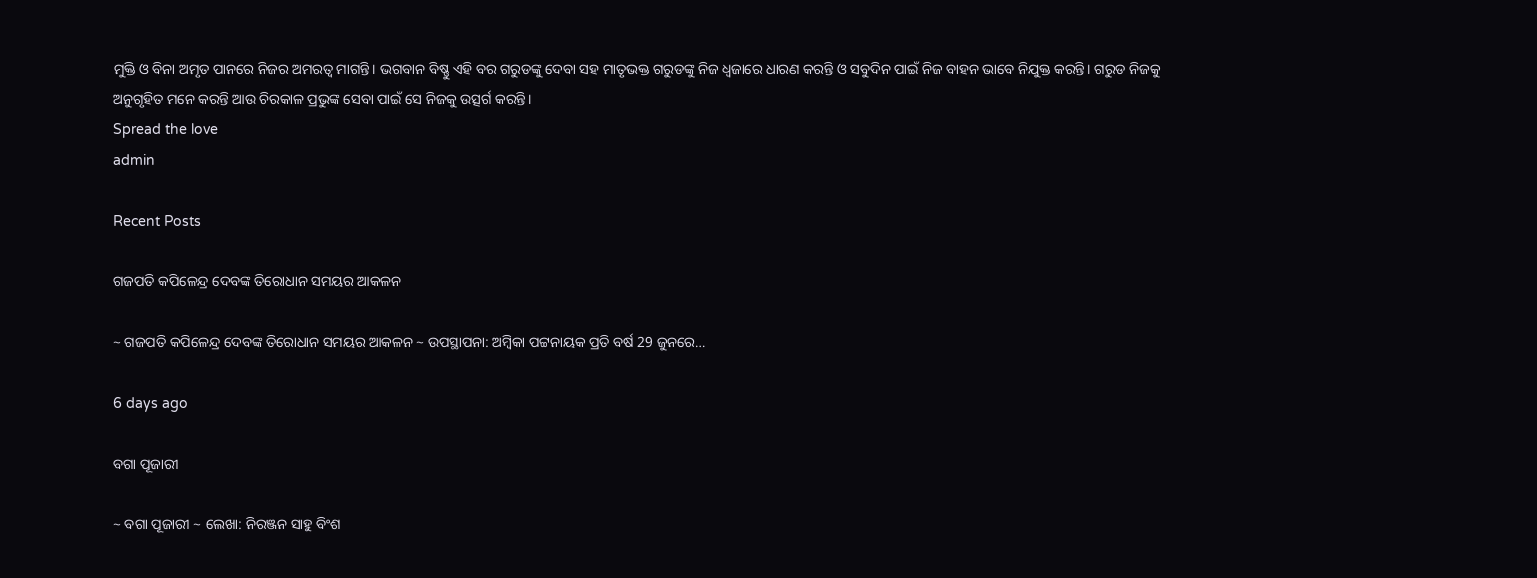ମୁକ୍ତି ଓ ବିନା ଅମୃତ ପାନରେ ନିଜର ଅମରତ୍ୱ ମାଗନ୍ତି। ଭଗବାନ ବିଷ୍ଣୁ ଏହି ବର ଗରୁଡଙ୍କୁ ଦେବା ସହ ମାତୃଭକ୍ତ ଗରୁଡଙ୍କୁ ନିଜ ଧ୍ୱଜାରେ ଧାରଣ କରନ୍ତି ଓ ସବୁଦିନ ପାଇଁ ନିଜ ବାହନ ଭାବେ ନିଯୁକ୍ତ କରନ୍ତି। ଗରୁଡ ନିଜକୁ ଅନୁଗୃହିତ ମନେ କରନ୍ତି ଆଉ ଚିରକାଳ ପ୍ରଭୁଙ୍କ ସେବା ପାଇଁ ସେ ନିଜକୁ ଉତ୍ସର୍ଗ କରନ୍ତି।
Spread the love
admin

Recent Posts

ଗଜପତି କପିଳେନ୍ଦ୍ର ଦେବଙ୍କ ତିରୋଧାନ ସମୟର ଆକଳନ

~ ଗଜପତି କପିଳେନ୍ଦ୍ର ଦେବଙ୍କ ତିରୋଧାନ ସମୟର ଆକଳନ ~ ଉପସ୍ଥାପନା: ଅମ୍ବିକା ପଟ୍ଟନାୟକ ପ୍ରତି ବର୍ଷ 29 ଜୁନରେ…

6 days ago

ବଗା ପୂଜାରୀ

~ ବଗା ପୂଜାରୀ ~ ଲେଖା: ନିରଞ୍ଜନ ସାହୁ ବିଂଶ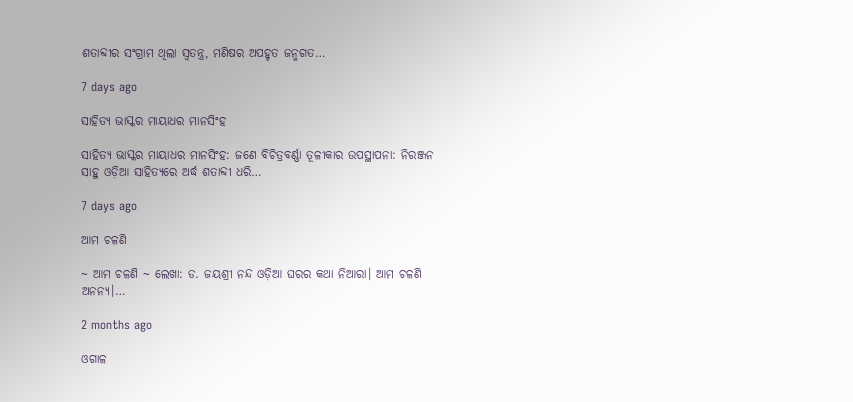ଶତାବ୍ଦୀର ସଂଗ୍ରାମ ଥିଲା ସ୍ଵତନ୍ତ୍ର, ମଣିଷର ଅପହୃତ ଜନ୍ମଗତ…

7 days ago

ସାହିତ୍ୟ ଭାସ୍କର ମାୟାଧର ମାନସିଂହ

ସାହିତ୍ୟ ଭାସ୍କର ମାୟାଧର ମାନସିଂହ: ଜଣେ ବିଚିତ୍ରବର୍ଣ୍ଣା ତୂଳୀକାର ଉପସ୍ଥାପନା: ନିରଞ୍ଜନ ସାହୁ ଓଡ଼ିଆ ସାହିତ୍ୟରେ ଅର୍ଦ୍ଧ ଶତାବ୍ଦୀ ଧରି…

7 days ago

ଆମ ଚଳଣି

~ ଆମ ଚଳଣି ~ ଲେଖା: ଡ. ଜୟଶ୍ରୀ ନନ୍ଦ ଓଡ଼ିଆ ଘରର କଥା ନିଆରା। ଆମ ଚଳଣି ଅନନ୍ୟ।…

2 months ago

ଓଗାଳ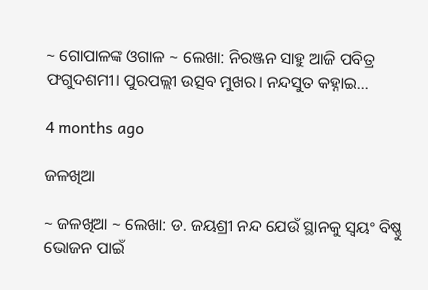~ ଗୋପାଳଙ୍କ ଓଗାଳ ~ ଲେଖା: ନିରଞ୍ଜନ ସାହୁ ଆଜି ପବିତ୍ର ଫଗୁଦଶମୀ। ପୁରପଲ୍ଲୀ ଉତ୍ସବ ମୁଖର। ନନ୍ଦସୁତ କହ୍ନାଇ…

4 months ago

ଜଳଖିଆ

~ ଜଳଖିଆ ~ ଲେଖା: ଡ. ଜୟଶ୍ରୀ ନନ୍ଦ ଯେଉଁ ସ୍ଥାନକୁ ସ୍ବୟଂ ବିଷ୍ଣୁ ଭୋଜନ ପାଇଁ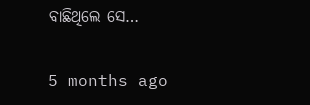ବାଛିଥିଲେ ସେ…

5 months ago